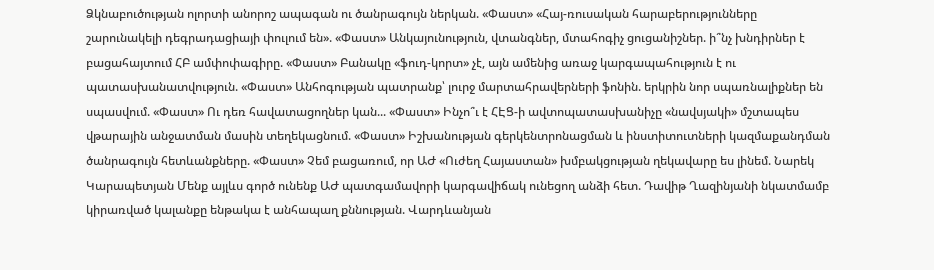Ձկնաբուծության ոլորտի անորոշ ապագան ու ծանրագույն ներկան. «Փաստ» «Հայ-ռուսական հարաբերությունները շարունակելի դեգրադացիայի փուլում են». «Փաստ» Անկայունություն, վտանգներ, մտահոգիչ ցուցանիշներ. ի՞նչ խնդիրներ է բացահայտում ՀԲ ամփոփագիրը. «Փաստ» Բանակը «ֆուդ-կորտ» չէ, այն ամենից առաջ կարգապահություն է ու պատասխանատվություն. «Փաստ» Անհոգության պատրանք՝ լուրջ մարտահրավերների ֆոնին. երկրին նոր սպառնալիքներ են սպասվում. «Փաստ» Ու դեռ հավատացողներ կան... «Փաստ» Ինչո՞ւ է ՀԷՑ-ի ավտոպատասխանիչը «նավսյակի» մշտապես վթարային անջատման մասին տեղեկացնում. «Փաստ» Իշխանության գերկենտրոնացման և ինստիտուտների կազմաքանդման ծանրագույն հետևանքները. «Փաստ» Չեմ բացառում, որ ԱԺ «Ուժեղ Հայաստան» խմբակցության ղեկավարը ես լինեմ. Նարեկ Կարապետյան Մենք այլևս գործ ունենք ԱԺ պատգամավորի կարգավիճակ ունեցող անձի հետ. Դավիթ Ղազինյանի նկատմամբ կիրառված կալանքը ենթակա է անհապաղ քննության. Վարդևանյան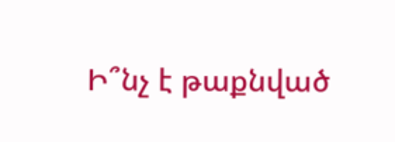Ի՞նչ է թաքնված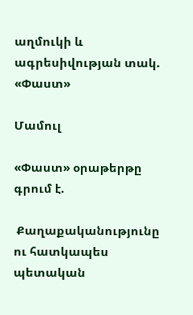աղմուկի և ագրեսիվության տակ. «Փաստ»

Մամուլ

«Փաստ» օրաթերթը գրում է.

 Քաղաքականությունը ու հատկապես պետական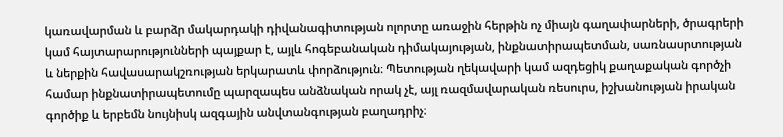կառավարման և բարձր մակարդակի դիվանագիտության ոլորտը առաջին հերթին ոչ միայն գաղափարների, ծրագրերի կամ հայտարարությունների պայքար է, այլև հոգեբանական դիմակայության, ինքնատիրապետման, սառնասրտության և ներքին հավասարակշռության երկարատև փորձություն։ Պետության ղեկավարի կամ ազդեցիկ քաղաքական գործչի համար ինքնատիրապետումը պարզապես անձնական որակ չէ, այլ ռազմավարական ռեսուրս, իշխանության իրական գործիք և երբեմն նույնիսկ ազգային անվտանգության բաղադրիչ։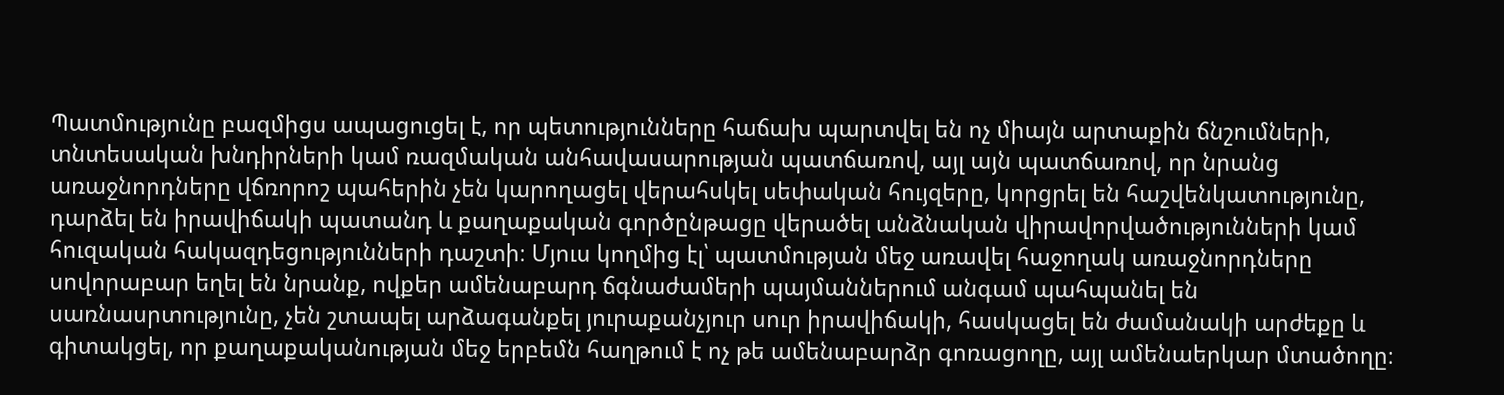Պատմությունը բազմիցս ապացուցել է, որ պետությունները հաճախ պարտվել են ոչ միայն արտաքին ճնշումների, տնտեսական խնդիրների կամ ռազմական անհավասարության պատճառով, այլ այն պատճառով, որ նրանց առաջնորդները վճռորոշ պահերին չեն կարողացել վերահսկել սեփական հույզերը, կորցրել են հաշվենկատությունը, դարձել են իրավիճակի պատանդ և քաղաքական գործընթացը վերածել անձնական վիրավորվածությունների կամ հուզական հակազդեցությունների դաշտի։ Մյուս կողմից էլ՝ պատմության մեջ առավել հաջողակ առաջնորդները սովորաբար եղել են նրանք, ովքեր ամենաբարդ ճգնաժամերի պայմաններում անգամ պահպանել են սառնասրտությունը, չեն շտապել արձագանքել յուրաքանչյուր սուր իրավիճակի, հասկացել են ժամանակի արժեքը և գիտակցել, որ քաղաքականության մեջ երբեմն հաղթում է ոչ թե ամենաբարձր գոռացողը, այլ ամենաերկար մտածողը։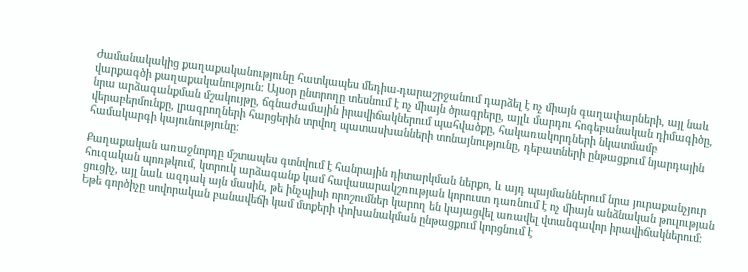Ժամանակակից քաղաքականությունը հատկապես մեդիա-դարաշրջանում դարձել է ոչ միայն գաղափարների, այլ նաև վարքագծի քաղաքականություն։ Այսօր ընտրողը տեսնում է ոչ միայն ծրագրերը, այլև մարդու հոգեբանական դիմագիծը, նրա արձագանքման մշակույթը, ճգնաժամային իրավիճակներում պահվածքը, հակառակորդների նկատմամբ վերաբերմունքը, լրագրողների հարցերին տրվող պատասխանների տոնայնությունը, դեբատների ընթացքում նյարդային համակարգի կայունությունը։

Քաղաքական առաջնորդը մշտապես գտնվում է հանրային դիտարկման ներքո, և այդ պայմաններում նրա յուրաքանչյուր հուզական պոռթկում, կտրուկ արձագանք կամ հավասարակշռության կորուստ դառնում է ոչ միայն անձնական թուլության ցուցիչ, այլ նաև ազդակ այն մասին, թե ինչպիսի որոշումներ կարող են կայացվել առավել վտանգավոր իրավիճակներում։ Եթե գործիչը սովորական բանավեճի կամ մտքերի փոխանակման ընթացքում կորցնում է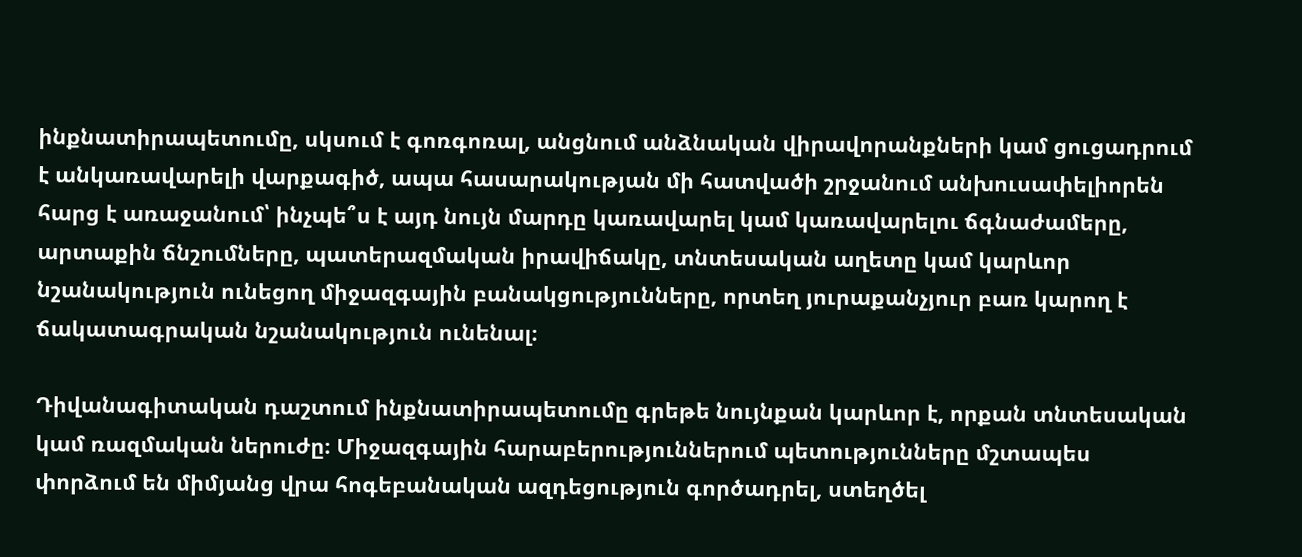ինքնատիրապետումը, սկսում է գոռգոռալ, անցնում անձնական վիրավորանքների կամ ցուցադրում է անկառավարելի վարքագիծ, ապա հասարակության մի հատվածի շրջանում անխուսափելիորեն հարց է առաջանում՝ ինչպե՞ս է այդ նույն մարդը կառավարել կամ կառավարելու ճգնաժամերը, արտաքին ճնշումները, պատերազմական իրավիճակը, տնտեսական աղետը կամ կարևոր նշանակություն ունեցող միջազգային բանակցությունները, որտեղ յուրաքանչյուր բառ կարող է ճակատագրական նշանակություն ունենալ։

Դիվանագիտական դաշտում ինքնատիրապետումը գրեթե նույնքան կարևոր է, որքան տնտեսական կամ ռազմական ներուժը։ Միջազգային հարաբերություններում պետությունները մշտապես փորձում են միմյանց վրա հոգեբանական ազդեցություն գործադրել, ստեղծել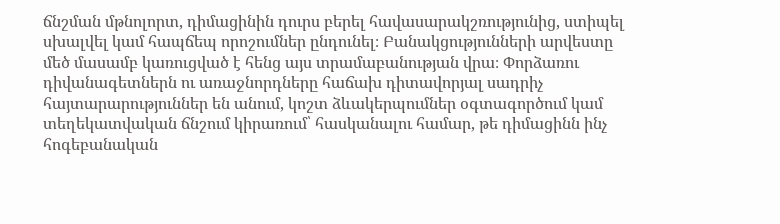ճնշման մթնոլորտ, դիմացինին դուրս բերել հավասարակշռությունից, ստիպել սխալվել կամ հապճեպ որոշումներ ընդունել։ Բանակցությունների արվեստը մեծ մասամբ կառուցված է հենց այս տրամաբանության վրա։ Փորձառու դիվանագետներն ու առաջնորդները հաճախ դիտավորյալ սադրիչ հայտարարություններ են անում, կոշտ ձևակերպումներ օգտագործում կամ տեղեկատվական ճնշում կիրառում՝ հասկանալու համար, թե դիմացինն ինչ հոգեբանական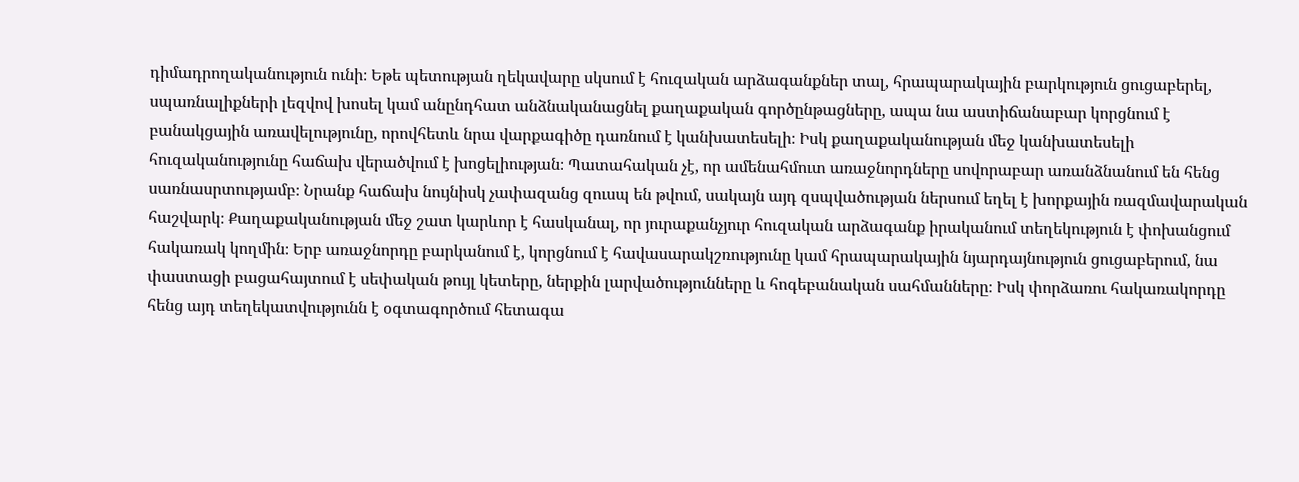դիմադրողականություն ունի։ Եթե պետության ղեկավարը սկսում է հուզական արձագանքներ տալ, հրապարակային բարկություն ցուցաբերել, սպառնալիքների լեզվով խոսել կամ անընդհատ անձնականացնել քաղաքական գործընթացները, ապա նա աստիճանաբար կորցնում է բանակցային առավելությունը, որովհետև նրա վարքագիծը դառնում է կանխատեսելի։ Իսկ քաղաքականության մեջ կանխատեսելի հուզականությունը հաճախ վերածվում է խոցելիության։ Պատահական չէ, որ ամենահմուտ առաջնորդները սովորաբար առանձնանում են հենց սառնասրտությամբ։ Նրանք հաճախ նույնիսկ չափազանց զուսպ են թվում, սակայն այդ զսպվածության ներսում եղել է խորքային ռազմավարական հաշվարկ։ Քաղաքականության մեջ շատ կարևոր է հասկանալ, որ յուրաքանչյուր հուզական արձագանք իրականում տեղեկություն է փոխանցում հակառակ կողմին։ Երբ առաջնորդը բարկանում է, կորցնում է հավասարակշռությունը կամ հրապարակային նյարդայնություն ցուցաբերում, նա փաստացի բացահայտում է սեփական թույլ կետերը, ներքին լարվածությունները և հոգեբանական սահմանները։ Իսկ փորձառու հակառակորդը հենց այդ տեղեկատվությունն է օգտագործում հետագա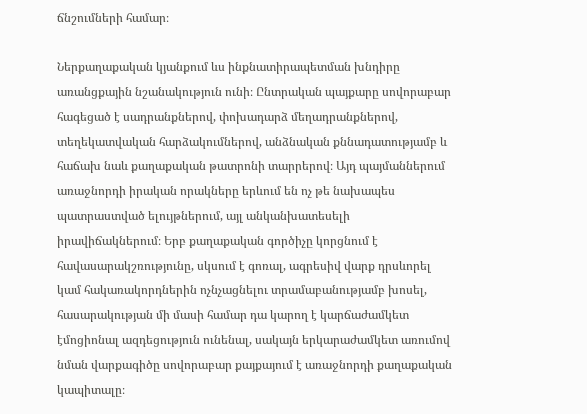ճնշումների համար։

Ներքաղաքական կյանքում ևս ինքնատիրապետման խնդիրը առանցքային նշանակություն ունի։ Ընտրական պայքարը սովորաբար հագեցած է սադրանքներով, փոխադարձ մեղադրանքներով, տեղեկատվական հարձակումներով, անձնական քննադատությամբ և հաճախ նաև քաղաքական թատրոնի տարրերով։ Այդ պայմաններում առաջնորդի իրական որակները երևում են ոչ թե նախապես պատրաստված ելույթներում, այլ անկանխատեսելի իրավիճակներում։ Երբ քաղաքական գործիչը կորցնում է հավասարակշռությունը, սկսում է գոռալ, ագրեսիվ վարք դրսևորել կամ հակառակորդներին ոչնչացնելու տրամաբանությամբ խոսել, հասարակության մի մասի համար դա կարող է կարճաժամկետ էմոցիոնալ ազդեցություն ունենալ, սակայն երկարաժամկետ առումով նման վարքագիծը սովորաբար քայքայում է առաջնորդի քաղաքական կապիտալը։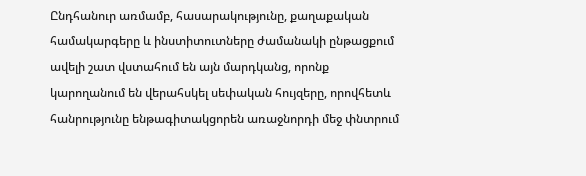Ընդհանուր առմամբ, հասարակությունը, քաղաքական համակարգերը և ինստիտուտները ժամանակի ընթացքում ավելի շատ վստահում են այն մարդկանց, որոնք կարողանում են վերահսկել սեփական հույզերը, որովհետև հանրությունը ենթագիտակցորեն առաջնորդի մեջ փնտրում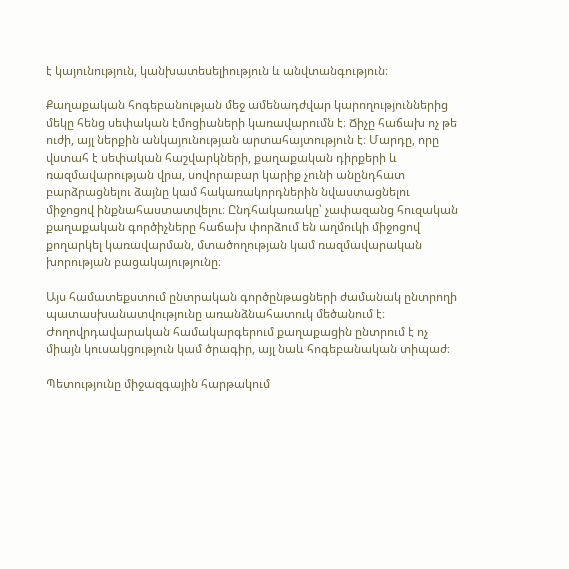է կայունություն, կանխատեսելիություն և անվտանգություն։

Քաղաքական հոգեբանության մեջ ամենադժվար կարողություններից մեկը հենց սեփական էմոցիաների կառավարումն է։ Ճիչը հաճախ ոչ թե ուժի, այլ ներքին անկայունության արտահայտություն է։ Մարդը, որը վստահ է սեփական հաշվարկների, քաղաքական դիրքերի և ռազմավարության վրա, սովորաբար կարիք չունի անընդհատ բարձրացնելու ձայնը կամ հակառակորդներին նվաստացնելու միջոցով ինքնահաստատվելու։ Ընդհակառակը՝ չափազանց հուզական քաղաքական գործիչները հաճախ փորձում են աղմուկի միջոցով քողարկել կառավարման, մտածողության կամ ռազմավարական խորության բացակայությունը։

Այս համատեքստում ընտրական գործընթացների ժամանակ ընտրողի պատասխանատվությունը առանձնահատուկ մեծանում է։ Ժողովրդավարական համակարգերում քաղաքացին ընտրում է ոչ միայն կուսակցություն կամ ծրագիր, այլ նաև հոգեբանական տիպաժ։

Պետությունը միջազգային հարթակում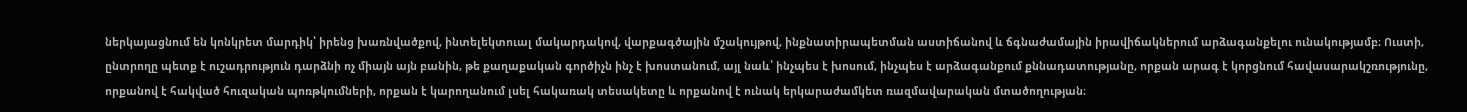ներկայացնում են կոնկրետ մարդիկ՝ իրենց խառնվածքով, ինտելեկտուալ մակարդակով, վարքագծային մշակույթով, ինքնատիրապետման աստիճանով և ճգնաժամային իրավիճակներում արձագանքելու ունակությամբ։ Ուստի, ընտրողը պետք է ուշադրություն դարձնի ոչ միայն այն բանին, թե քաղաքական գործիչն ինչ է խոստանում, այլ նաև՝ ինչպես է խոսում, ինչպես է արձագանքում քննադատությանը, որքան արագ է կորցնում հավասարակշռությունը, որքանով է հակված հուզական պոռթկումների, որքան է կարողանում լսել հակառակ տեսակետը և որքանով է ունակ երկարաժամկետ ռազմավարական մտածողության։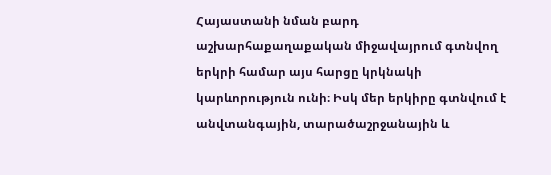Հայաստանի նման բարդ աշխարհաքաղաքական միջավայրում գտնվող երկրի համար այս հարցը կրկնակի կարևորություն ունի։ Իսկ մեր երկիրը գտնվում է անվտանգային, տարածաշրջանային և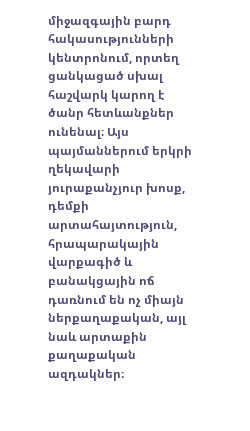միջազգային բարդ հակասությունների կենտրոնում, որտեղ ցանկացած սխալ հաշվարկ կարող է ծանր հետևանքներ ունենալ։ Այս պայմաններում երկրի ղեկավարի յուրաքանչյուր խոսք, դեմքի արտահայտություն, հրապարակային վարքագիծ և բանակցային ոճ դառնում են ոչ միայն ներքաղաքական, այլ նաև արտաքին քաղաքական ազդակներ։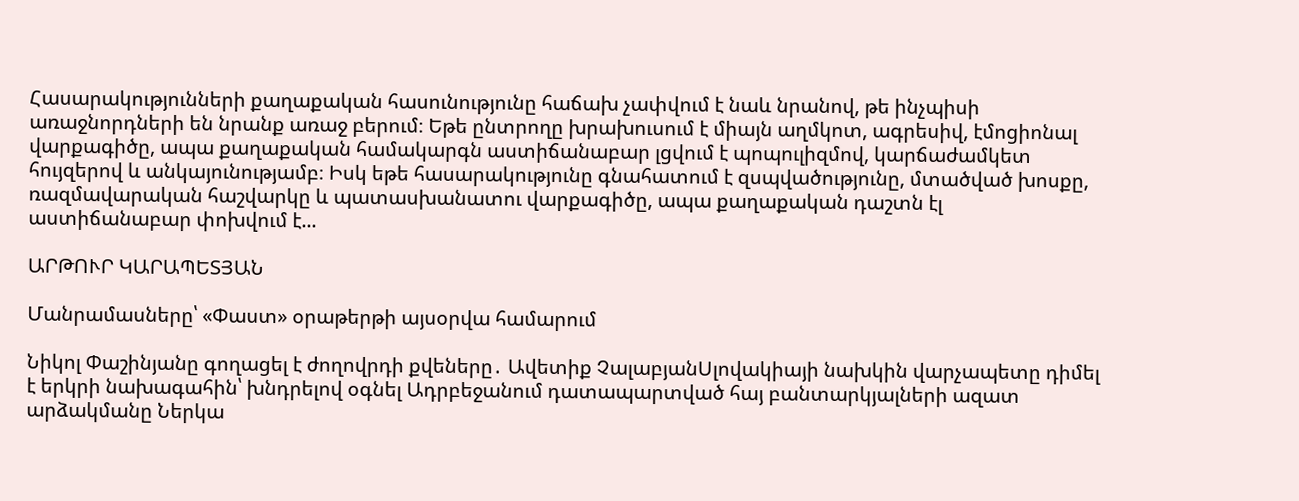Հասարակությունների քաղաքական հասունությունը հաճախ չափվում է նաև նրանով, թե ինչպիսի առաջնորդների են նրանք առաջ բերում։ Եթե ընտրողը խրախուսում է միայն աղմկոտ, ագրեսիվ, էմոցիոնալ վարքագիծը, ապա քաղաքական համակարգն աստիճանաբար լցվում է պոպուլիզմով, կարճաժամկետ հույզերով և անկայունությամբ։ Իսկ եթե հասարակությունը գնահատում է զսպվածությունը, մտածված խոսքը, ռազմավարական հաշվարկը և պատասխանատու վարքագիծը, ապա քաղաքական դաշտն էլ աստիճանաբար փոխվում է...

ԱՐԹՈՒՐ ԿԱՐԱՊԵՏՅԱՆ

Մանրամասները՝ «Փաստ» օրաթերթի այսօրվա համարում

Նիկոլ Փաշինյանը գողացել է ժողովրդի քվեները․ Ավետիք ՉալաբյանՍլովակիայի նախկին վարչապետը դիմել է երկրի նախագահին՝ խնդրելով օգնել Ադրբեջանում դատապարտված հայ բանտարկյալների ազատ արձակմանը Ներկա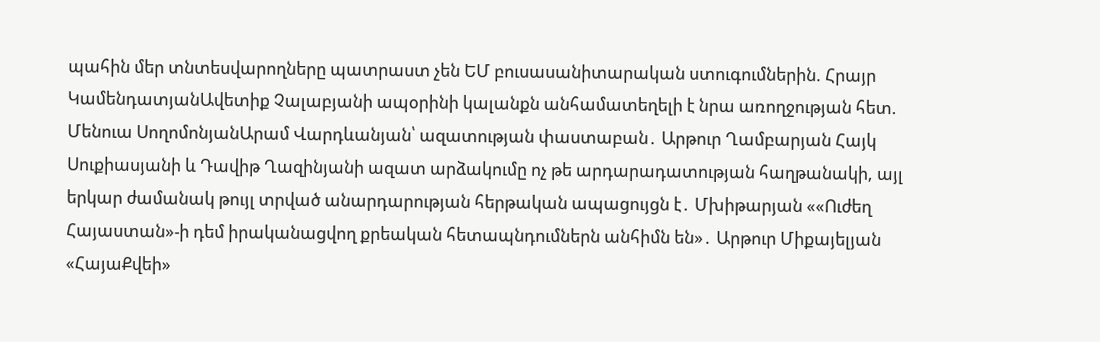պահին մեր տնտեսվարողները պատրաստ չեն ԵՄ բուսասանիտարական ստուգումներին. Հրայր ԿամենդատյանԱվետիք Չալաբյանի ապօրինի կալանքն անհամատեղելի է նրա առողջության հետ. Մենուա ՍողոմոնյանԱրամ Վարդևանյան՝ ազատության փաստաբան․ Արթուր Ղամբարյան Հայկ Սուքիասյանի և Դավիթ Ղազինյանի ազատ արձակումը ոչ թե արդարադատության հաղթանակի, այլ երկար ժամանակ թույլ տրված անարդարության հերթական ապացույցն է․ Մխիթարյան ««Ուժեղ Հայաստան»-ի դեմ իրականացվող քրեական հետապնդումներն անհիմն են»․ Արթուր Միքայելյան «ՀայաՔվեի»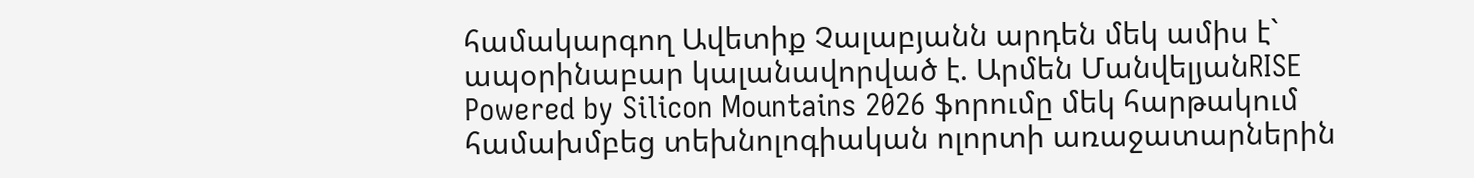համակարգող Ավետիք Չալաբյանն արդեն մեկ ամիս է` ապօրինաբար կալանավորված է. Արմեն ՄանվելյանRISE Powered by Silicon Mountains 2026 ֆորումը մեկ հարթակում համախմբեց տեխնոլոգիական ոլորտի առաջատարներին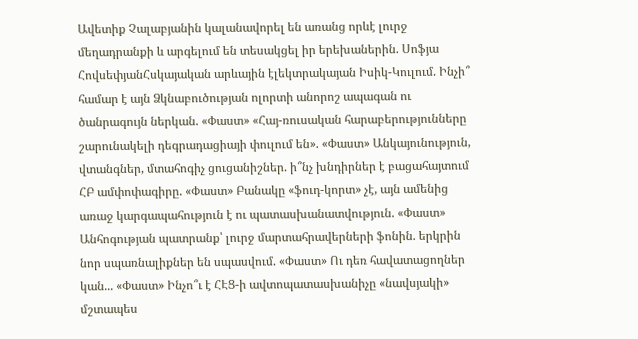Ավետիք Չալաբյանին կալանավորել են առանց որևէ լուրջ մեղադրանքի և արգելում են տեսակցել իր երեխաներին. Սոֆյա ՀովսեփյանՀսկայական արևային էլեկտրակայան Իսիկ-Կուլում. Ինչի՞ համար է այն Ձկնաբուծության ոլորտի անորոշ ապագան ու ծանրագույն ներկան. «Փաստ» «Հայ-ռուսական հարաբերությունները շարունակելի դեգրադացիայի փուլում են». «Փաստ» Անկայունություն, վտանգներ, մտահոգիչ ցուցանիշներ. ի՞նչ խնդիրներ է բացահայտում ՀԲ ամփոփագիրը. «Փաստ» Բանակը «ֆուդ-կորտ» չէ, այն ամենից առաջ կարգապահություն է ու պատասխանատվություն. «Փաստ» Անհոգության պատրանք՝ լուրջ մարտահրավերների ֆոնին. երկրին նոր սպառնալիքներ են սպասվում. «Փաստ» Ու դեռ հավատացողներ կան... «Փաստ» Ինչո՞ւ է ՀԷՑ-ի ավտոպատասխանիչը «նավսյակի» մշտապես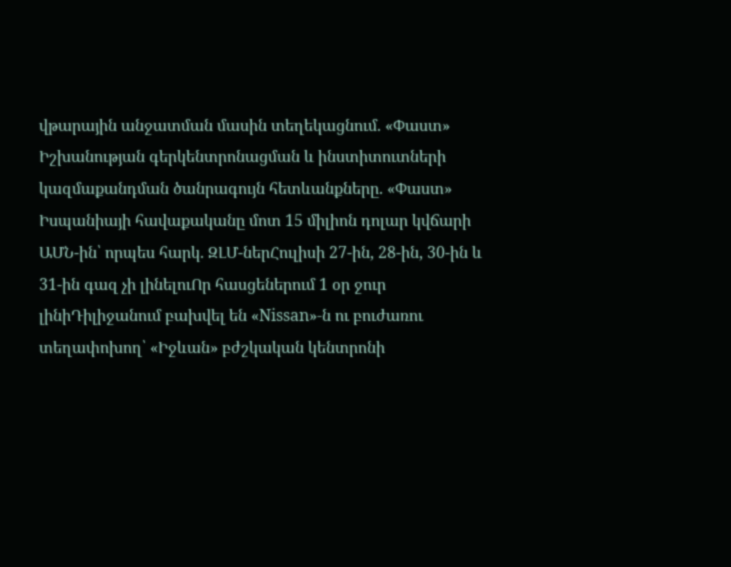վթարային անջատման մասին տեղեկացնում. «Փաստ» Իշխանության գերկենտրոնացման և ինստիտուտների կազմաքանդման ծանրագույն հետևանքները. «Փաստ» Իսպանիայի հավաքականը մոտ 15 միլիոն դոլար կվճարի ԱՄՆ-ին՝ որպես հարկ. ԶԼՄ-ներՀուլիսի 27-ին, 28-ին, 30-ին և 31-ին գազ չի լինելուՈր հասցեներում 1 օր ջուր լինիԴիլիջանում բախվել են «Nissan»-ն ու բուժառու տեղափոխող՝ «Իջևան» բժշկական կենտրոնի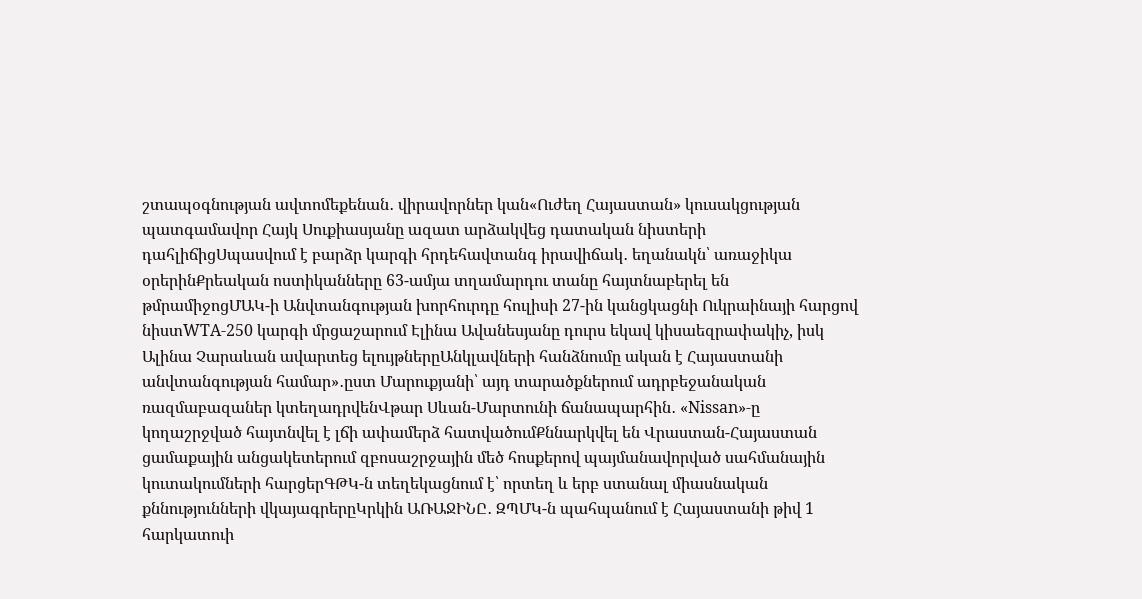շտապօգնության ավտոմեքենան․ վիրավորներ կան«Ուժեղ Հայաստան» կուսակցության պատգամավոր Հայկ Սուքիասյանը ազատ արձակվեց դատական նիստերի դահլիճիցՍպասվում է բարձր կարգի հրդեհավտանգ իրավիճակ․ եղանակն՝ առաջիկա օրերինՔրեական ոստիկանները 63-ամյա տղամարդու տանը հայտնաբերել են թմրամիջոցՄԱԿ-ի Անվտանգության խորհուրդը հուլիսի 27-ին կանցկացնի Ուկրաինայի հարցով նիստWTA-250 կարգի մրցաշարում Էլինա Ավանեսյանը դուրս եկավ կիսաեզրափակիչ, իսկ Ալինա Չարաևան ավարտեց ելույթներըԱնկլավների հանձնումը ական է Հայաստանի անվտանգության համար»․ըստ Մարուքյանի՝ այդ տարածքներում ադրբեջանական ռազմաբազաներ կտեղադրվենՎթար Սևան-Մարտունի ճանապարհին․ «Nissan»-ը կողաշրջված հայտնվել է լճի ափամերձ հատվածումՔննարկվել են Վրաստան-Հայաստան ցամաքային անցակետերում զբոսաշրջային մեծ հոսքերով պայմանավորված սահմանային կուտակումների հարցերԳԹԿ-ն տեղեկացնում է՝ որտեղ և երբ ստանալ միասնական քննությունների վկայագրերըԿրկին ԱՌԱՋԻՆԸ․ ԶՊՄԿ-ն պահպանում է Հայաստանի թիվ 1 հարկատուի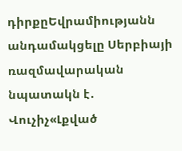դիրքըԵվրամիությանն անդամակցելը Սերբիայի ռազմավարական նպատակն է․ Վուչիչ«Լքված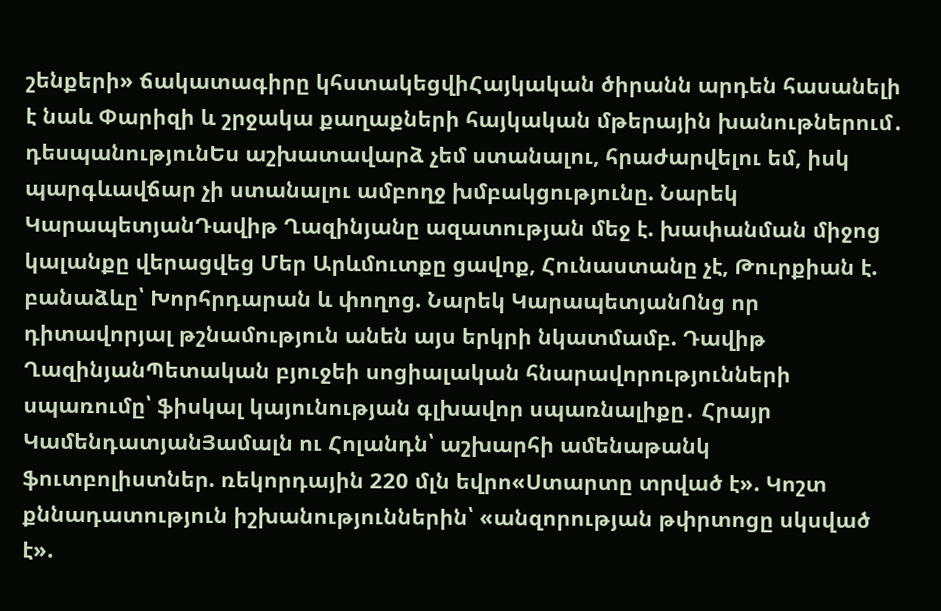շենքերի» ճակատագիրը կհստակեցվիՀայկական ծիրանն արդեն հասանելի է նաև Փարիզի և շրջակա քաղաքների հայկական մթերային խանութներում․ դեսպանությունԵս աշխատավարձ չեմ ստանալու, հրաժարվելու եմ, իսկ պարգևավճար չի ստանալու ամբողջ խմբակցությունը. Նարեկ ԿարապետյանԴավիթ Ղազինյանը ազատության մեջ է. խափանման միջոց կալանքը վերացվեց Մեր Արևմուտքը ցավոք, Հունաստանը չէ, Թուրքիան է. բանաձևը՝ Խորհրդարան և փողոց. Նարեկ ԿարապետյանՈնց որ դիտավորյալ թշնամություն անեն այս երկրի նկատմամբ. Դավիթ ՂազինյանՊետական բյուջեի սոցիալական հնարավորությունների սպառումը՝ ֆիսկալ կայունության գլխավոր սպառնալիքը․ Հրայր ԿամենդատյանՅամալն ու Հոլանդն՝ աշխարհի ամենաթանկ ֆուտբոլիստներ. ռեկորդային 220 մլն եվրո«Ստարտը տրված է». Կոշտ քննադատություն իշխանություններին՝ «անզորության թփրտոցը սկսված է».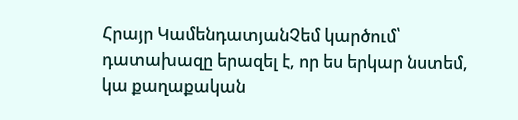Հրայր ԿամենդատյանՉեմ կարծում՝ դատախազը երազել է, որ ես երկար նստեմ, կա քաղաքական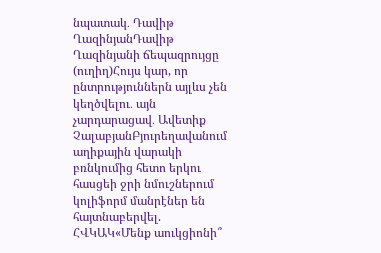նպատակ․ Դավիթ ՂազինյանԴավիթ Ղազինյանի ճեպազրույցը (ուղիղ)Հույս կար, որ ընտրություններն այլևս չեն կեղծվելու․ այն չարդարացավ․ Ավետիք ՉալաբյանԲյուրեղավանում աղիքային վարակի բռնկումից հետո երկու հասցեի ջրի նմուշներում կոլիֆորմ մանրէներ են հայտնաբերվել. ՀՎԿԱԿ«Մենք աուկցիոնի՞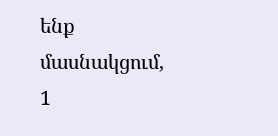ենք մասնակցում, 1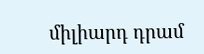միլիարդ դրամ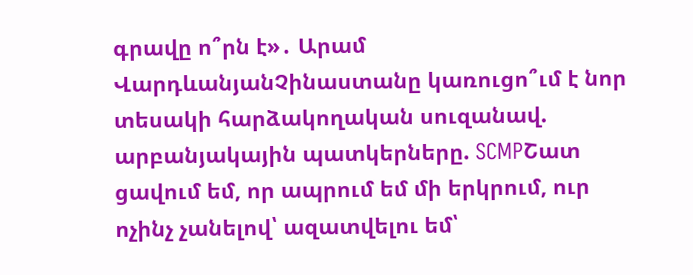գրավը ո՞րն է»․ Արամ ՎարդևանյանՉինաստանը կառուցո՞ւմ է նոր տեսակի հարձակողական սուզանավ. արբանյակային պատկերները. SCMPՇատ ցավում եմ, որ ապրում եմ մի երկրում, ուր ոչինչ չանելով՝ ազատվելու եմ՝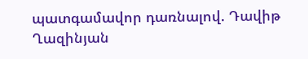պատգամավոր դառնալով. Դավիթ Ղազինյան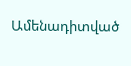Ամենադիտված